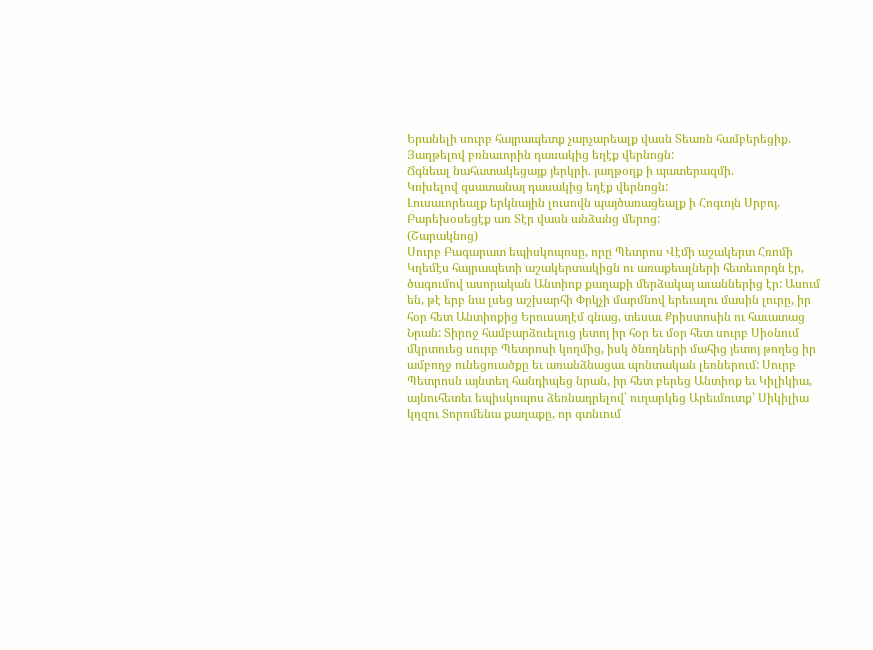Երանելի սուրբ հայրապետք չարչարեալք վասն Տեառն համբերեցիք.
Յաղթելով բռնաւորին դասակից եղէք վերնոցն:
Ճգնեալ նահատակեցայք յերկրի. յաղթօղք ի պատերազմի.
Կոխելով զսատանայ դասակից եղէք վերնոցն:
Լուսաւորեալք երկնային լուսովն պայծառացեալք ի Հոգւոյն Սրբոյ.
Բարեխօսեցէք առ Տէր վասն անձանց մերոց:
(Շարակնոց)
Սուրբ Բագարատ եպիսկոպոսը, որը Պետրոս Վէմի աշակերտ Հռոմի Կղեմէս հայրապետի աշակերտակիցն ու առաքեալների հետեւորդն էր, ծագումով ասորական Անտիոք քաղաքի մերձակայ աւաններից էր: Ասում են, թէ երբ նա լսեց աշխարհի Փրկչի մարմնով երեւալու մասին լուրը, իր հօր հետ Անտիոքից Երուսաղէմ գնաց, տեսաւ Քրիստոսին ու հաւատաց Նրան: Տիրոջ համբարձուելուց յետոյ իր հօր եւ մօր հետ սուրբ Սիօնում մկրտուեց սուրբ Պետրոսի կողմից, իսկ ծնողների մահից յետոյ թողեց իր ամբողջ ունեցուածքը եւ առանձնացաւ պոնտական լեռներում: Սուրբ Պետրոսն այնտեղ հանդիպեց նրան, իր հետ բերեց Անտիոք եւ Կիլիկիա, այնուհետեւ եպիսկոպոս ձեռնադրելով՝ ուղարկեց Արեւմուտք՝ Սիկիլիա կղզու Տորոմենա քաղաքը, որ գտնւում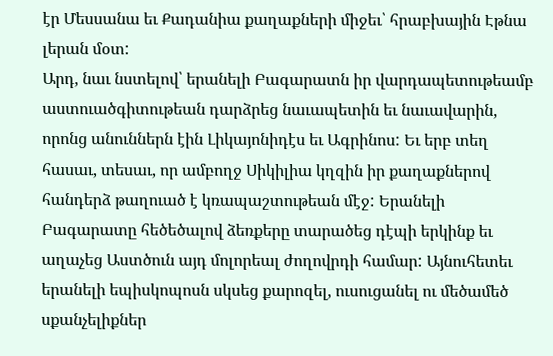էր Մեսսանա եւ Քադանիա քաղաքների միջեւ՝ հրաբխային Էթնա լերան մօտ:
Արդ, նաւ նստելով՝ երանելի Բագարատն իր վարդապետութեամբ աստուածգիտութեան դարձրեց նաւապետին եւ նաւավարին, որոնց անուններն էին Լիկայոնիդէս եւ Ագրինոս: Եւ երբ տեղ հասաւ, տեսաւ, որ ամբողջ Սիկիլիա կղզին իր քաղաքներով հանդերձ թաղուած է կռապաշտութեան մէջ: Երանելի Բագարատը հեծեծալով ձեռքերը տարածեց դէպի երկինք եւ աղաչեց Աստծուն այդ մոլորեալ ժողովրդի համար: Այնուհետեւ երանելի եպիսկոպոսն սկսեց քարոզել, ուսուցանել ու մեծամեծ սքանչելիքներ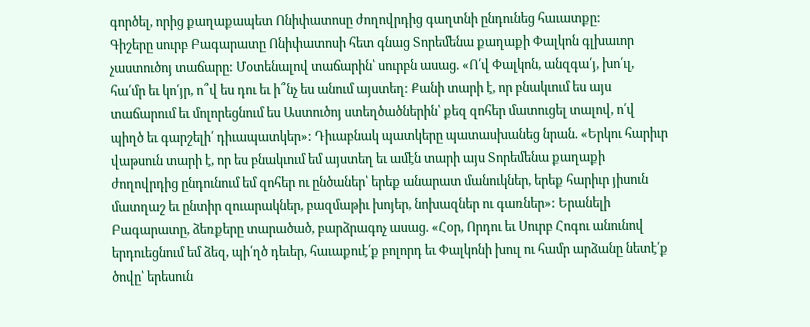գործել, որից քաղաքապետ Ոնիփատոսը ժողովրդից գաղտնի ընդունեց հաւատքը:
Գիշերը սուրբ Բագարատը Ոնիփատոսի հետ գնաց Տորեմենա քաղաքի Փալկոն գլխաւոր չաստուծոյ տաճարը: Մօտենալով տաճարին՝ սուրբն ասաց. «Ո՛վ Փալկոն, անզգա՛յ, խո՛ւլ, հա՛մր եւ կո՛յր, ո՞վ ես դու եւ ի՞նչ ես անում այստեղ: Քանի տարի է, որ բնակւում ես այս տաճարում եւ մոլորեցնում ես Աստուծոյ ստեղծածներին՝ քեզ զոհեր մատուցել տալով, ո՛վ պիղծ եւ գարշելի՛ դիւապատկեր»: Դիւաբնակ պատկերը պատասխանեց նրան. «Երկու հարիւր վաթսուն տարի է, որ ես բնակւում եմ այստեղ եւ ամէն տարի այս Տորեմենա քաղաքի ժողովրդից ընդունում եմ զոհեր ու ընծաներ՝ երեք անարատ մանուկներ, երեք հարիւր յիսուն մատղաշ եւ ընտիր զուարակներ, բազմաթիւ խոյեր, նոխազներ ու գառներ»: Երանելի Բագարատը, ձեռքերը տարածած, բարձրագոչ ասաց. «Հօր, Որդու եւ Սուրբ Հոգու անունով երդուեցնում եմ ձեզ, պի՛ղծ դեւեր, հաւաքուէ՛ք բոլորդ եւ Փալկոնի խուլ ու համր արձանը նետէ՛ք ծովը՝ երեսուն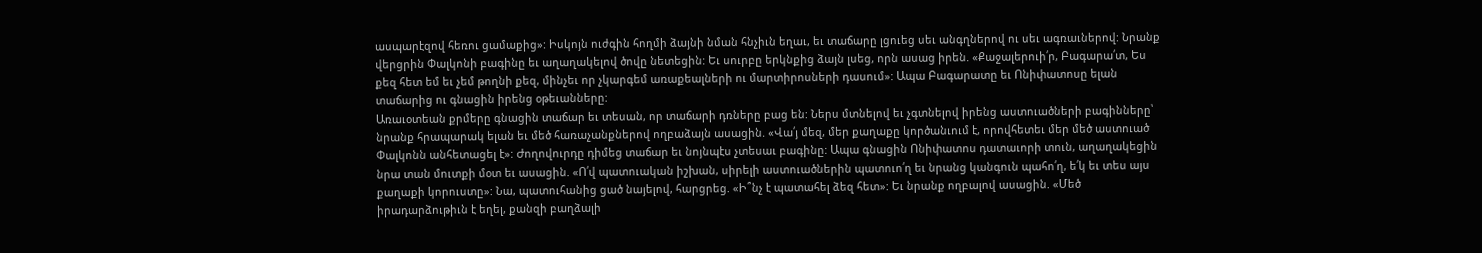ասպարէզով հեռու ցամաքից»: Իսկոյն ուժգին հողմի ձայնի նման հնչիւն եղաւ, եւ տաճարը լցուեց սեւ անգղներով ու սեւ ագռաւներով: Նրանք վերցրին Փալկոնի բագինը եւ աղաղակելով ծովը նետեցին: Եւ սուրբը երկնքից ձայն լսեց, որն ասաց իրեն. «Քաջալերուի՛ր, Բագարա՛տ, Ես քեզ հետ եմ եւ չեմ թողնի քեզ, մինչեւ որ չկարգեմ առաքեալների ու մարտիրոսների դասում»: Ապա Բագարատը եւ Ոնիփատոսը ելան տաճարից ու գնացին իրենց օթեւանները:
Առաւօտեան քրմերը գնացին տաճար եւ տեսան, որ տաճարի դռները բաց են: Ներս մտնելով եւ չգտնելով իրենց աստուածների բագինները՝ նրանք հրապարակ ելան եւ մեծ հառաչանքներով ողբաձայն ասացին. «Վա՛յ մեզ, մեր քաղաքը կործանւում է, որովհետեւ մեր մեծ աստուած Փալկոնն անհետացել է»: Ժողովուրդը դիմեց տաճար եւ նոյնպէս չտեսաւ բագինը: Ապա գնացին Ոնիփատոս դատաւորի տուն, աղաղակեցին նրա տան մուտքի մօտ եւ ասացին. «Ո՛վ պատուական իշխան, սիրելի աստուածներին պատուո՛ղ եւ նրանց կանգուն պահո՛ղ, ե՛կ եւ տես այս քաղաքի կորուստը»: Նա, պատուհանից ցած նայելով, հարցրեց. «Ի՞նչ է պատահել ձեզ հետ»: Եւ նրանք ողբալով ասացին. «Մեծ իրադարձութիւն է եղել, քանզի բաղձալի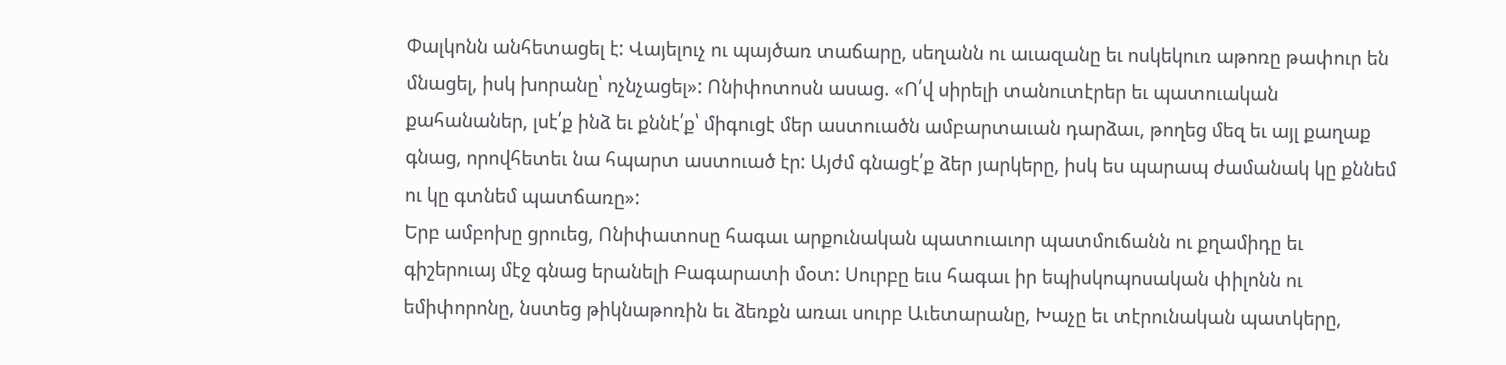Փալկոնն անհետացել է: Վայելուչ ու պայծառ տաճարը, սեղանն ու աւազանը եւ ոսկեկուռ աթոռը թափուր են մնացել, իսկ խորանը՝ ոչնչացել»: Ոնիփոտոսն ասաց. «Ո՛վ սիրելի տանուտէրեր եւ պատուական քահանաներ, լսէ՛ք ինձ եւ քննէ՛ք՝ միգուցէ մեր աստուածն ամբարտաւան դարձաւ, թողեց մեզ եւ այլ քաղաք գնաց, որովհետեւ նա հպարտ աստուած էր: Այժմ գնացէ՛ք ձեր յարկերը, իսկ ես պարապ ժամանակ կը քննեմ ու կը գտնեմ պատճառը»:
Երբ ամբոխը ցրուեց, Ոնիփատոսը հագաւ արքունական պատուաւոր պատմուճանն ու քղամիդը եւ գիշերուայ մէջ գնաց երանելի Բագարատի մօտ: Սուրբը եւս հագաւ իր եպիսկոպոսական փիլոնն ու եմիփորոնը, նստեց թիկնաթոռին եւ ձեռքն առաւ սուրբ Աւետարանը, Խաչը եւ տէրունական պատկերը,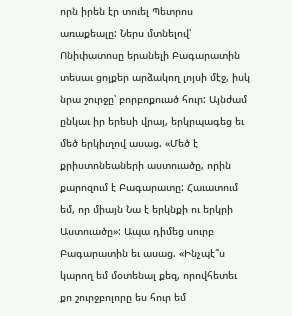որն իրեն էր տուել Պետրոս առաքեալը: Ներս մտնելով՝ Ոնիփատոսը երանելի Բագարատին տեսաւ ցոլքեր արձակող լոյսի մէջ, իսկ նրա շուրջը՝ բորբոքուած հուր: Այնժամ ընկաւ իր երեսի վրայ, երկրպագեց եւ մեծ երկիւղով ասաց. «Մեծ է քրիստոնեաների աստուածը, որին քարոզում է Բագարատը: Հաւատում եմ, որ միայն Նա է երկնքի ու երկրի Աստուածը»: Ապա դիմեց սուրբ Բագարատին եւ ասաց. «Ինչպէ՞ս կարող եմ մօտենալ քեզ, որովհետեւ քո շուրջբոլորը ես հուր եմ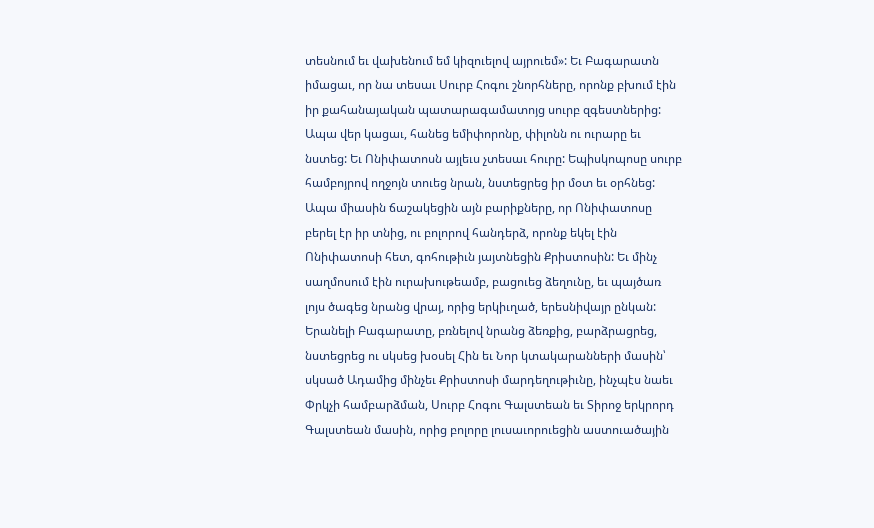տեսնում եւ վախենում եմ կիզուելով այրուեմ»: Եւ Բագարատն իմացաւ, որ նա տեսաւ Սուրբ Հոգու շնորհները, որոնք բխում էին իր քահանայական պատարագամատոյց սուրբ զգեստներից: Ապա վեր կացաւ, հանեց եմիփորոնը, փիլոնն ու ուրարը եւ նստեց: Եւ Ոնիփատոսն այլեւս չտեսաւ հուրը: Եպիսկոպոսը սուրբ համբոյրով ողջոյն տուեց նրան, նստեցրեց իր մօտ եւ օրհնեց: Ապա միասին ճաշակեցին այն բարիքները, որ Ոնիփատոսը բերել էր իր տնից, ու բոլորով հանդերձ, որոնք եկել էին Ոնիփատոսի հետ, գոհութիւն յայտնեցին Քրիստոսին: Եւ մինչ սաղմոսում էին ուրախութեամբ, բացուեց ձեղունը, եւ պայծառ լոյս ծագեց նրանց վրայ, որից երկիւղած, երեսնիվայր ընկան: Երանելի Բագարատը, բռնելով նրանց ձեռքից, բարձրացրեց, նստեցրեց ու սկսեց խօսել Հին եւ Նոր կտակարանների մասին՝ սկսած Ադամից մինչեւ Քրիստոսի մարդեղութիւնը, ինչպէս նաեւ Փրկչի համբարձման, Սուրբ Հոգու Գալստեան եւ Տիրոջ երկրորդ Գալստեան մասին, որից բոլորը լուսաւորուեցին աստուածային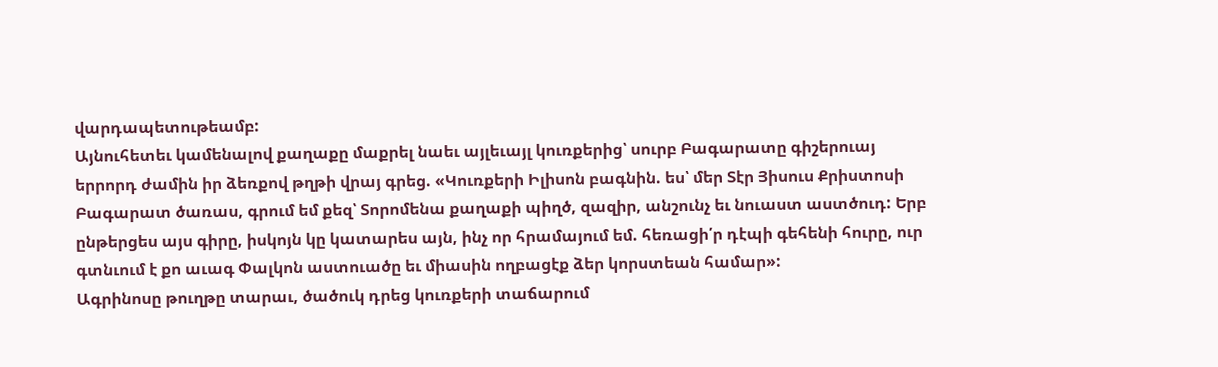վարդապետութեամբ:
Այնուհետեւ կամենալով քաղաքը մաքրել նաեւ այլեւայլ կուռքերից՝ սուրբ Բագարատը գիշերուայ երրորդ ժամին իր ձեռքով թղթի վրայ գրեց. «Կուռքերի Իլիսոն բագնին. ես՝ մեր Տէր Յիսուս Քրիստոսի Բագարատ ծառաս, գրում եմ քեզ՝ Տորոմենա քաղաքի պիղծ, զազիր, անշունչ եւ նուաստ աստծուդ: Երբ ընթերցես այս գիրը, իսկոյն կը կատարես այն, ինչ որ հրամայում եմ. հեռացի՛ր դէպի գեհենի հուրը, ուր գտնւում է քո աւագ Փալկոն աստուածը եւ միասին ողբացէք ձեր կորստեան համար»:
Ագրինոսը թուղթը տարաւ, ծածուկ դրեց կուռքերի տաճարում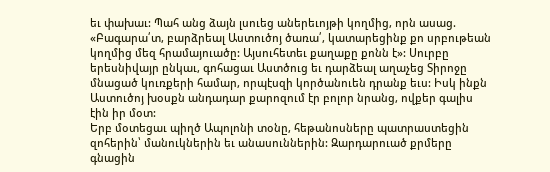եւ փախաւ: Պահ անց ձայն լսուեց աներեւոյթի կողմից, որն ասաց. «Բագարա՛տ, բարձրեալ Աստուծոյ ծառա՛, կատարեցինք քո սրբութեան կողմից մեզ հրամայուածը: Այսուհետեւ քաղաքը քոնն է»: Սուրբը երեսնիվայր ընկաւ, գոհացաւ Աստծուց եւ դարձեալ աղաչեց Տիրոջը մնացած կուռքերի համար, որպէսզի կործանուեն դրանք եւս: Իսկ ինքն Աստուծոյ խօսքն անդադար քարոզում էր բոլոր նրանց, ովքեր գալիս էին իր մօտ:
Երբ մօտեցաւ պիղծ Ապոլոնի տօնը, հեթանոսները պատրաստեցին զոհերին՝ մանուկներին եւ անասուններին: Զարդարուած քրմերը գնացին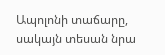Ապոլոնի տաճարը, սակայն տեսան նրա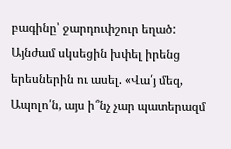բագինը՝ ջարդուփշուր եղած: Այնժամ սկսեցին խփել իրենց երեսներին ու ասել. «Վա՛յ մեզ, Ապոլո՛ն, այս ի՞նչ չար պատերազմ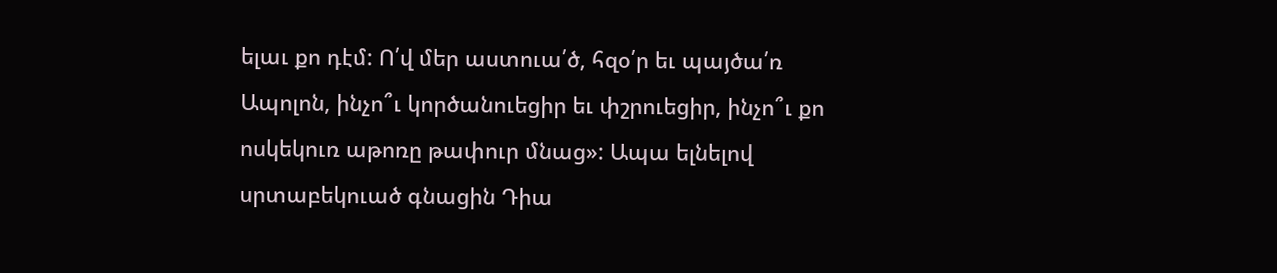ելաւ քո դէմ: Ո՛վ մեր աստուա՛ծ, հզօ՛ր եւ պայծա՛ռ Ապոլոն, ինչո՞ւ կործանուեցիր եւ փշրուեցիր, ինչո՞ւ քո ոսկեկուռ աթոռը թափուր մնաց»: Ապա ելնելով սրտաբեկուած գնացին Դիա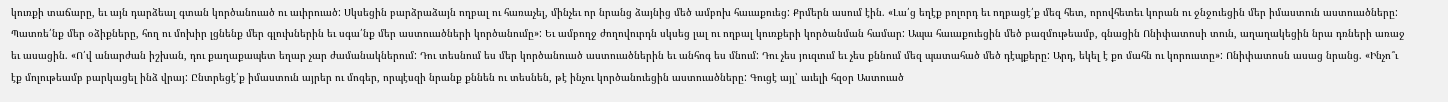կուռքի տաճարը, եւ այն դարձեալ գտան կործանուած ու աւիրուած: Սկսեցին բարձրաձայն ողբալ ու հառաչել, մինչեւ որ նրանց ձայնից մեծ ամբոխ հաւաքուեց: Քրմերն ասում էին. «Լա՛ց եղէք բոլորդ եւ ողբացէ՛ք մեզ հետ, որովհետեւ կորան ու ջնջուեցին մեր իմաստուն աստուածները: Պատռե՛նք մեր օձիքները, հող ու մոխիր լցնենք մեր գլուխներին եւ սգա՛նք մեր աստուածների կործանումը»: Եւ ամբողջ ժողովուրդն սկսեց լալ ու ողբալ կուռքերի կործանման համար: Ապա հաւաքուեցին մեծ բազմութեամբ, գնացին Ոնիփատոսի տուն, աղաղակեցին նրա դռների առաջ եւ ասացին. «Ո՛վ անարժան իշխան, դու քաղաքապետ եղար չար ժամանակներում: Դու տեսնում ես մեր կործանուած աստուածներին եւ անհոգ ես մնում: Դու չես յուզւում եւ չես քննում մեզ պատահած մեծ դէպքերը: Արդ, եկել է քո մահն ու կորուստը»: Ոնիփատոսն ասաց նրանց. «Ինչո՞ւ էք մոլութեամբ բարկացել ինձ վրայ: Ընտրեցէ՛ք իմաստուն այրեր ու մոգեր, որպէսզի նրանք քննեն ու տեսնեն, թէ ինչու կործանուեցին աստուածները: Գուցէ այլ՝ աւելի հզօր Աստուած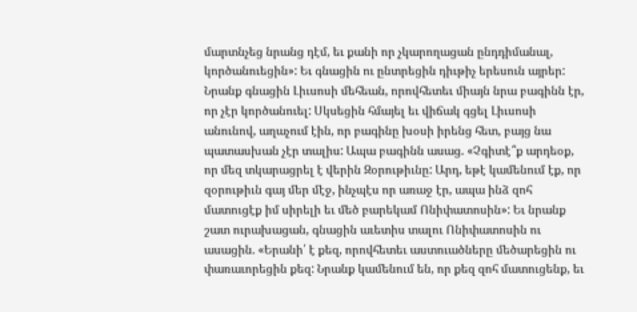մարտնչեց նրանց դէմ, եւ քանի որ չկարողացան ընդդիմանալ, կործանուեցին»: Եւ գնացին ու ընտրեցին դիւթիչ երեսուն այրեր: Նրանք գնացին Լիւսոսի մեհեան, որովհետեւ միայն նրա բագինն էր, որ չէր կործանուել: Սկսեցին հմայել եւ վիճակ գցել Լիւսոսի անունով, աղաչում էին, որ բագինը խօսի իրենց հետ, բայց նա պատասխան չէր տալիս: Ապա բագինն ասաց. «Չգիտէ՞ք արդեօք, որ մեզ տկարացրել է վերին Զօրութիւնը: Արդ, եթէ կամենում էք, որ զօրութիւն գայ մեր մէջ, ինչպէս որ առաջ էր, ապա ինձ զոհ մատուցէք իմ սիրելի եւ մեծ բարեկամ Ոնիփատոսին»: Եւ նրանք շատ ուրախացան, գնացին աւետիս տալու Ոնիփատոսին ու ասացին. «Երանի՛ է քեզ, որովհետեւ աստուածները մեծարեցին ու փառաւորեցին քեզ: Նրանք կամենում են, որ քեզ զոհ մատուցենք, եւ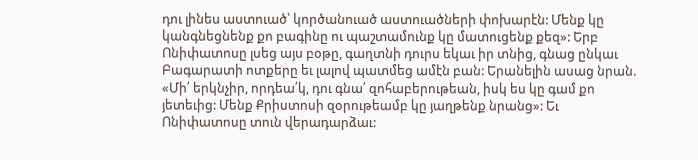դու լինես աստուած՝ կործանուած աստուածների փոխարէն: Մենք կը կանգնեցնենք քո բագինը ու պաշտամունք կը մատուցենք քեզ»: Երբ Ոնիփատոսը լսեց այս բօթը, գաղտնի դուրս եկաւ իր տնից, գնաց ընկաւ Բագարատի ոտքերը եւ լալով պատմեց ամէն բան: Երանելին ասաց նրան. «Մի՛ երկնչիր, որդեա՛կ, դու գնա՛ զոհաբերութեան, իսկ ես կը գամ քո յետեւից: Մենք Քրիստոսի զօրութեամբ կը յաղթենք նրանց»: Եւ Ոնիփատոսը տուն վերադարձաւ: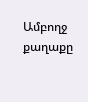Ամբողջ քաղաքը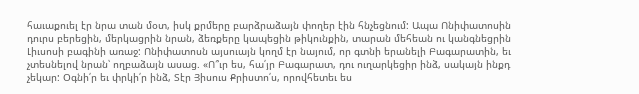հաւաքուել էր նրա տան մօտ, իսկ քրմերը բարձրաձայն փողեր էին հնչեցնում: Ապա Ոնիփատոսին դուրս բերեցին, մերկացրին նրան, ձեռքերը կապեցին թիկունքին, տարան մեհեան ու կանգնեցրին Լիւսոսի բագինի առաջ: Ոնիփատոսն այսուայն կողմ էր նայում, որ գտնի երանելի Բագարատին, եւ չտեսնելով նրան՝ ողբաձայն ասաց. «Ո՞ւր ես, հա՛յր Բագարատ, դու ուղարկեցիր ինձ, սակայն ինքդ չեկար: Օգնի՛ր եւ փրկի՛ր ինձ, Տէր Յիսուս Քրիստո՛ս, որովհետեւ ես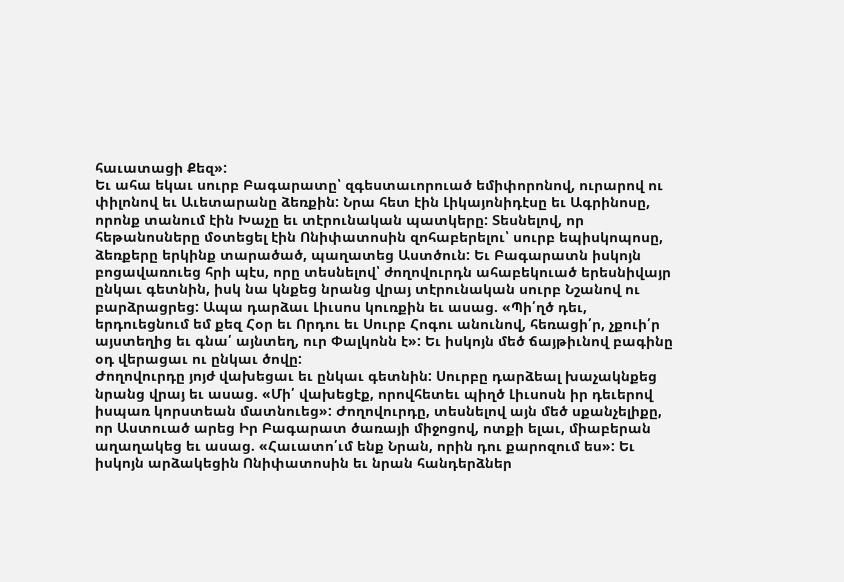հաւատացի Քեզ»:
Եւ ահա եկաւ սուրբ Բագարատը՝ զգեստաւորուած եմիփորոնով, ուրարով ու փիլոնով եւ Աւետարանը ձեռքին: Նրա հետ էին Լիկայոնիդէսը եւ Ագրինոսը, որոնք տանում էին Խաչը եւ տէրունական պատկերը: Տեսնելով, որ հեթանոսները մօտեցել էին Ոնիփատոսին զոհաբերելու՝ սուրբ եպիսկոպոսը, ձեռքերը երկինք տարածած, պաղատեց Աստծուն: Եւ Բագարատն իսկոյն բոցավառուեց հրի պէս, որը տեսնելով՝ ժողովուրդն ահաբեկուած երեսնիվայր ընկաւ գետնին, իսկ նա կնքեց նրանց վրայ տէրունական սուրբ Նշանով ու բարձրացրեց: Ապա դարձաւ Լիւսոս կուռքին եւ ասաց. «Պի՛ղծ դեւ, երդուեցնում եմ քեզ Հօր եւ Որդու եւ Սուրբ Հոգու անունով, հեռացի՛ր, չքուի՛ր այստեղից եւ գնա՛ այնտեղ, ուր Փալկոնն է»: Եւ իսկոյն մեծ ճայթիւնով բագինը օդ վերացաւ ու ընկաւ ծովը:
Ժողովուրդը յոյժ վախեցաւ եւ ընկաւ գետնին: Սուրբը դարձեալ խաչակնքեց նրանց վրայ եւ ասաց. «Մի՛ վախեցէք, որովհետեւ պիղծ Լիւսոսն իր դեւերով իսպառ կորստեան մատնուեց»: Ժողովուրդը, տեսնելով այն մեծ սքանչելիքը, որ Աստուած արեց Իր Բագարատ ծառայի միջոցով, ոտքի ելաւ, միաբերան աղաղակեց եւ ասաց. «Հաւատո՛ւմ ենք Նրան, որին դու քարոզում ես»: Եւ իսկոյն արձակեցին Ոնիփատոսին եւ նրան հանդերձներ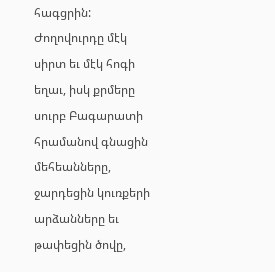հագցրին: Ժողովուրդը մէկ սիրտ եւ մէկ հոգի եղաւ, իսկ քրմերը սուրբ Բագարատի հրամանով գնացին մեհեանները, ջարդեցին կուռքերի արձանները եւ թափեցին ծովը,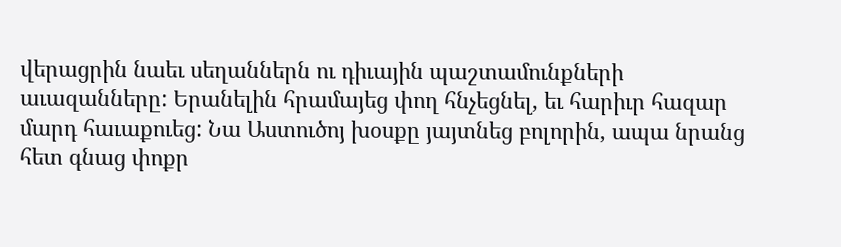վերացրին նաեւ սեղաններն ու դիւային պաշտամունքների աւազանները: Երանելին հրամայեց փող հնչեցնել, եւ հարիւր հազար մարդ հաւաքուեց: Նա Աստուծոյ խօսքը յայտնեց բոլորին, ապա նրանց հետ գնաց փոքր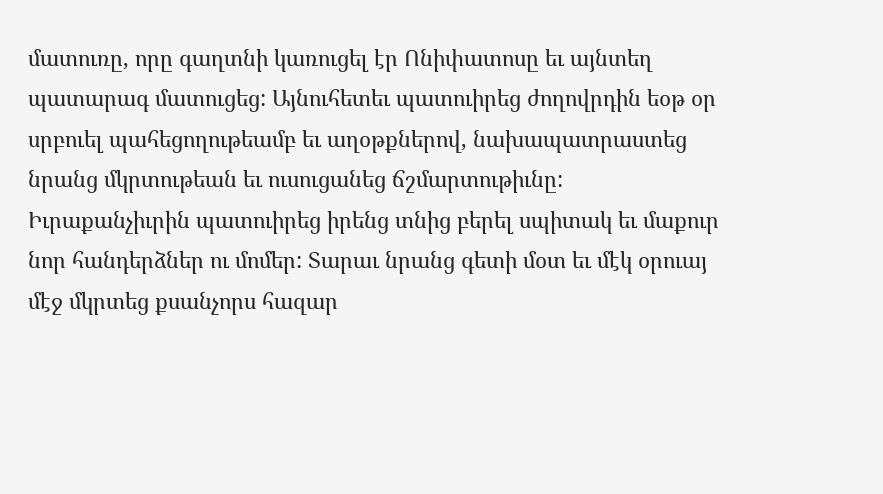մատուռը, որը գաղտնի կառուցել էր Ոնիփատոսը եւ այնտեղ պատարագ մատուցեց: Այնուհետեւ պատուիրեց ժողովրդին եօթ օր սրբուել պահեցողութեամբ եւ աղօթքներով, նախապատրաստեց նրանց մկրտութեան եւ ուսուցանեց ճշմարտութիւնը: Իւրաքանչիւրին պատուիրեց իրենց տնից բերել սպիտակ եւ մաքուր նոր հանդերձներ ու մոմեր: Տարաւ նրանց գետի մօտ եւ մէկ օրուայ մէջ մկրտեց քսանչորս հազար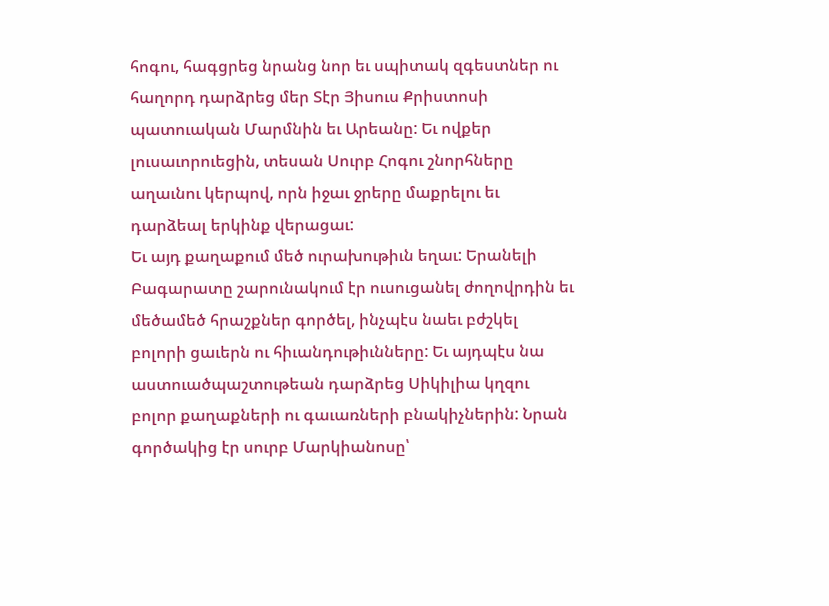հոգու, հագցրեց նրանց նոր եւ սպիտակ զգեստներ ու հաղորդ դարձրեց մեր Տէր Յիսուս Քրիստոսի պատուական Մարմնին եւ Արեանը: Եւ ովքեր լուսաւորուեցին, տեսան Սուրբ Հոգու շնորհները աղաւնու կերպով, որն իջաւ ջրերը մաքրելու եւ դարձեալ երկինք վերացաւ:
Եւ այդ քաղաքում մեծ ուրախութիւն եղաւ: Երանելի Բագարատը շարունակում էր ուսուցանել ժողովրդին եւ մեծամեծ հրաշքներ գործել, ինչպէս նաեւ բժշկել բոլորի ցաւերն ու հիւանդութիւնները: Եւ այդպէս նա աստուածպաշտութեան դարձրեց Սիկիլիա կղզու բոլոր քաղաքների ու գաւառների բնակիչներին: Նրան գործակից էր սուրբ Մարկիանոսը՝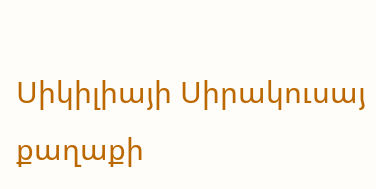Սիկիլիայի Սիրակուսայ քաղաքի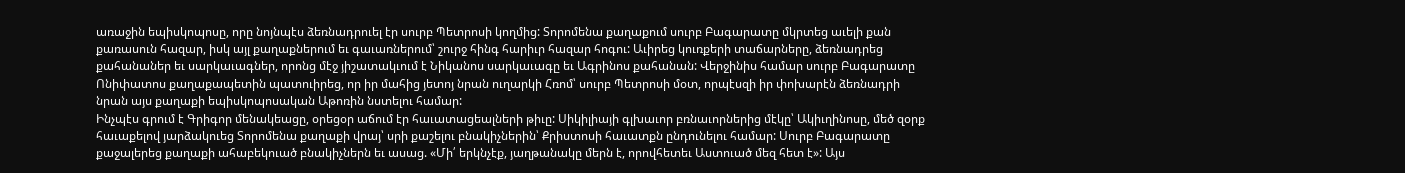առաջին եպիսկոպոսը, որը նոյնպէս ձեռնադրուել էր սուրբ Պետրոսի կողմից: Տորոմենա քաղաքում սուրբ Բագարատը մկրտեց աւելի քան քառասուն հազար, իսկ այլ քաղաքներում եւ գաւառներում՝ շուրջ հինգ հարիւր հազար հոգու: Աւիրեց կուռքերի տաճարները, ձեռնադրեց քահանաներ եւ սարկաւագներ, որոնց մէջ յիշատակւում է Նիկանոս սարկաւագը եւ Ագրինոս քահանան: Վերջինիս համար սուրբ Բագարատը Ոնիփատոս քաղաքապետին պատուիրեց, որ իր մահից յետոյ նրան ուղարկի Հռոմ՝ սուրբ Պետրոսի մօտ, որպէսզի իր փոխարէն ձեռնադրի նրան այս քաղաքի եպիսկոպոսական Աթոռին նստելու համար:
Ինչպէս գրում է Գրիգոր մենակեացը, օրեցօր աճում էր հաւատացեալների թիւը: Սիկիլիայի գլխաւոր բռնաւորներից մէկը՝ Ակիւղինոսը, մեծ զօրք հաւաքելով յարձակուեց Տորոմենա քաղաքի վրայ՝ սրի քաշելու բնակիչներին՝ Քրիստոսի հաւատքն ընդունելու համար: Սուրբ Բագարատը քաջալերեց քաղաքի ահաբեկուած բնակիչներն եւ ասաց. «Մի՛ երկնչէք, յաղթանակը մերն է, որովհետեւ Աստուած մեզ հետ է»: Այս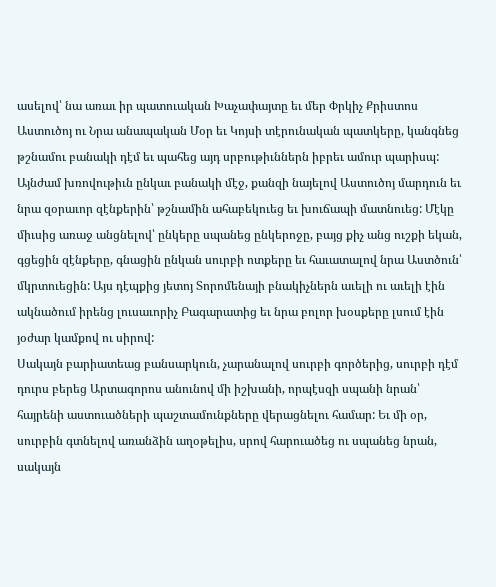ասելով՝ նա առաւ իր պատուական Խաչափայտը եւ մեր Փրկիչ Քրիստոս Աստուծոյ ու Նրա անապական Մօր եւ Կոյսի տէրունական պատկերը, կանգնեց թշնամու բանակի դէմ եւ պահեց այդ սրբութիւններն իբրեւ ամուր պարիսպ: Այնժամ խռովութիւն ընկաւ բանակի մէջ, քանզի նայելով Աստուծոյ մարդուն եւ նրա զօրաւոր զէնքերին՝ թշնամին ահաբեկուեց եւ խուճապի մատնուեց: Մէկը միւսից առաջ անցնելով՝ ընկերը սպանեց ընկերոջը, բայց քիչ անց ուշքի եկան, գցեցին զէնքերը, գնացին ընկան սուրբի ոտքերը եւ հաւատալով նրա Աստծուն՝ մկրտուեցին: Այս դէպքից յետոյ Տորոմենայի բնակիչներն աւելի ու աւելի էին ակնածում իրենց լուսաւորիչ Բագարատից եւ նրա բոլոր խօսքերը լսում էին յօժար կամքով ու սիրով:
Սակայն բարիատեաց բանսարկուն, չարանալով սուրբի գործերից, սուրբի դէմ դուրս բերեց Արտագորոս անունով մի իշխանի, որպէսզի սպանի նրան՝ հայրենի աստուածների պաշտամունքները վերացնելու համար: Եւ մի օր, սուրբին գտնելով առանձին աղօթելիս, սրով հարուածեց ու սպանեց նրան, սակայն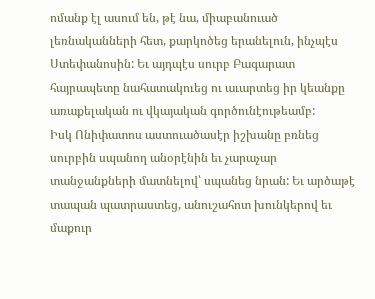ոմանք էլ ասում են, թէ նա, միաբանուած լեռնականների հետ, քարկոծեց երանելուն, ինչպէս Ստեփանոսին: Եւ այդպէս սուրբ Բագարատ հայրապետը նահատակուեց ու աւարտեց իր կեանքը առաքելական ու վկայական գործունէութեամբ:
Իսկ Ոնիփատոս աստուածասէր իշխանը բռնեց սուրբին սպանող անօրէնին եւ չարաչար տանջանքների մատնելով՝ սպանեց նրան: Եւ արծաթէ տապան պատրաստեց, անուշահոտ խունկերով եւ մաքուր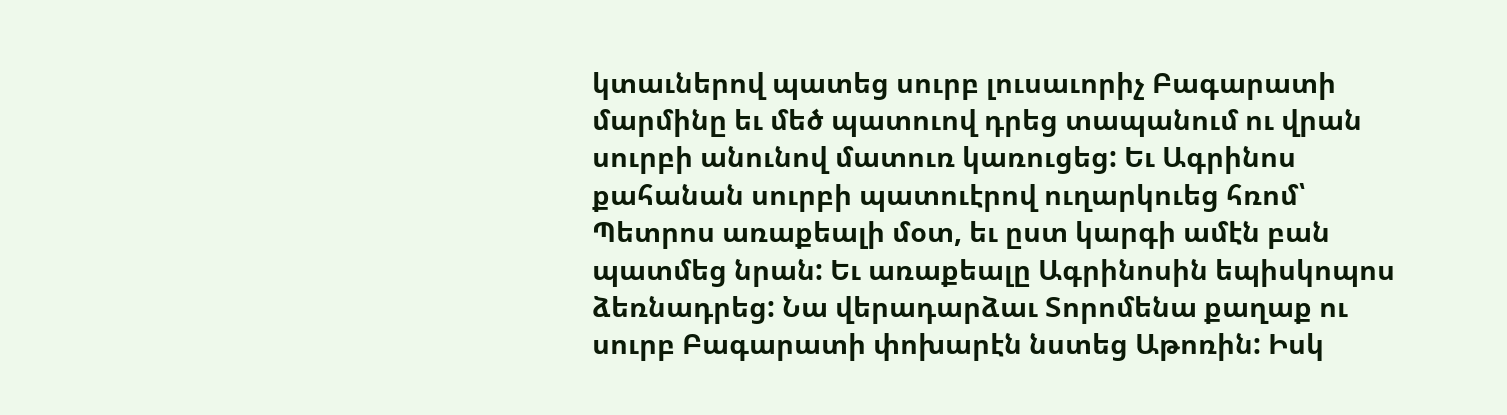կտաւներով պատեց սուրբ լուսաւորիչ Բագարատի մարմինը եւ մեծ պատուով դրեց տապանում ու վրան սուրբի անունով մատուռ կառուցեց: Եւ Ագրինոս քահանան սուրբի պատուէրով ուղարկուեց հռոմ՝ Պետրոս առաքեալի մօտ, եւ ըստ կարգի ամէն բան պատմեց նրան: Եւ առաքեալը Ագրինոսին եպիսկոպոս ձեռնադրեց: Նա վերադարձաւ Տորոմենա քաղաք ու սուրբ Բագարատի փոխարէն նստեց Աթոռին: Իսկ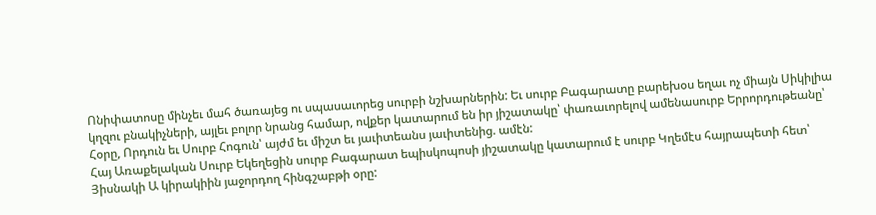Ոնիփատոսը մինչեւ մահ ծառայեց ու սպասաւորեց սուրբի նշխարներին: Եւ սուրբ Բագարատը բարեխօս եղաւ ոչ միայն Սիկիլիա կղզու բնակիչների, այլեւ բոլոր նրանց համար, ովքեր կատարում են իր յիշատակը՝ փառաւորելով ամենասուրբ Երրորդութեանը՝ Հօրը, Որդուն եւ Սուրբ Հոգուն՝ այժմ եւ միշտ եւ յաւիտեանս յաւիտենից. ամէն:
Հայ Առաքելական Սուրբ Եկեղեցին սուրբ Բագարատ եպիսկոպոսի յիշատակը կատարում է սուրբ Կղեմէս հայրապետի հետ՝ Յիսնակի Ա կիրակիին յաջորդող հինգշաբթի օրը: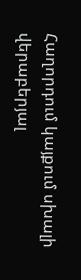Հաղորդում կայքում սխալի վերաբերյալ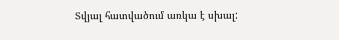Տվյալ հատվածում առկա է սխալ: